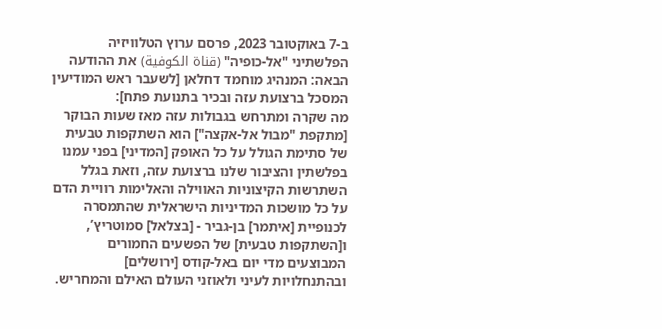ב-7 באוקטובר 2023, פרסם ערוץ הטלוויזיה הפלשתיני "אל-כופיה" (قناة الكوفية) את ההודעה הבאה: המנהיג מוחמד דחלאן [לשעבר ראש המודיעין המסכל ברצועת עזה ובכיר בתנועת פתח]:
מה שקרה ומתרחש בגבולות עזה מאז שעות הבוקר [מתקפת "מבול אל-אקצה"] הוא השתקפות טבעית של סתימת הגולל על כל האופק [המדיני] בפני עמנו בפלשתין והציבור שלנו ברצועת עזה, וזאת בגלל השתרשות הקיצוניות האווילה והאלימות רוויית הדם על כל מושכות המדיניות הישראלית שהתמסרה לכנופיית [איתמר] בן-גביר - [בצלאל] סמוטריץ’, ו[השתקפות טבעית] של הפשעים החמורים המבוצעים מדי יום באל-קודס [ירושלים] ובהתנחלויות לעיני ולאוזני העולם האילם והמחריש.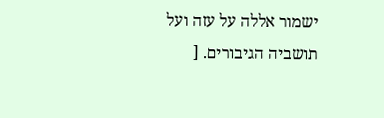ישמור אללה על עזה ועל תושביה הגיבורים. [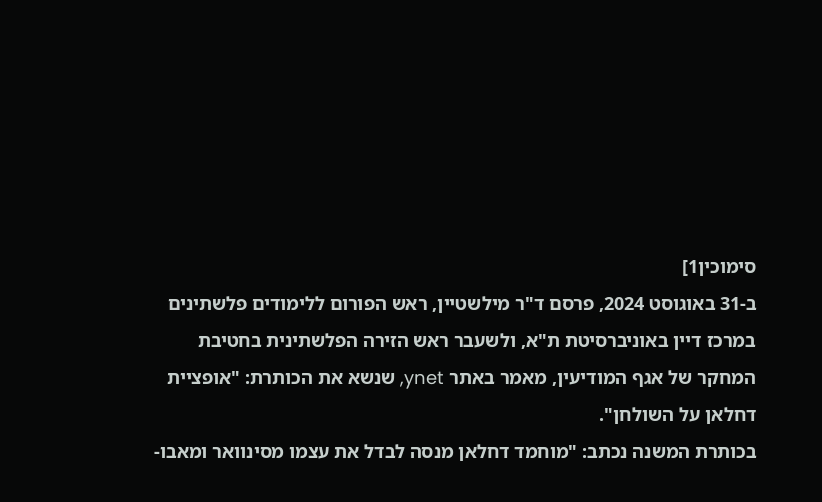סימוכין1]
ב-31 באוגוסט 2024, פרסם ד"ר מילשטיין, ראש הפורום ללימודים פלשתינים במרכז דיין באוניברסיטת ת"א, ולשעבר ראש הזירה הפלשתינית בחטיבת המחקר של אגף המודיעין, מאמר באתר ynet, שנשא את הכותרת: "אופציית דחלאן על השולחן".
בכותרת המשנה נכתב: "מוחמד דחלאן מנסה לבדל את עצמו מסינוואר ומאבו-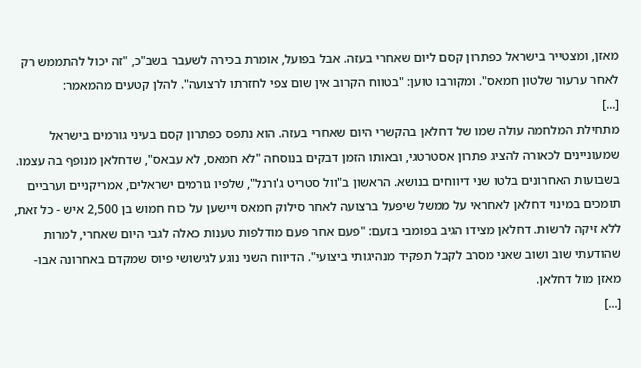מאזן, ומצטייר בישראל כפתרון קסם ליום שאחרי בעזה. אבל בפועל, אומרת בכירה לשעבר בשב"כ, "זה יכול להתממש רק לאחר ערעור שלטון חמאס". ומקורבו טוען: "בטווח הקרוב אין שום צפי לחזרתו לרצועה". להלן קטעים מהמאמר:
[...]
מתחילת המלחמה עולה שמו של דחלאן בהקשרי היום שאחרי בעזה. הוא נתפס כפתרון קסם בעיני גורמים בישראל שמעוניינים לכאורה להציג פתרון אסטרטגי, ובאותו הזמן דבקים בנוסחה "לא חמאס, לא עבאס", שדחלאן מנופף בה עצמו. בשבועות האחרונים בלטו שני דיווחים בנושא. הראשון ב"וול סטריט ג'ורנל", שלפיו גורמים ישראלים, אמריקניים וערביים תומכים במינוי דחלאן לאחראי על ממשל שיפעל ברצועה לאחר סילוק חמאס ויישען על כוח חמוש בן 2,500 איש - כל זאת, ללא זיקה לרשות. דחלאן מצידו הגיב בפומבי בזעם: "פעם אחר פעם מודלפות טענות כאלה לגבי היום שאחרי, למרות שהודעתי שוב ושוב שאני מסרב לקבל תפקיד מנהיגותי ביצועי". הדיווח השני נוגע לגישושי פיוס שמקדם באחרונה אבו-מאזן מול דחלאן.
[...]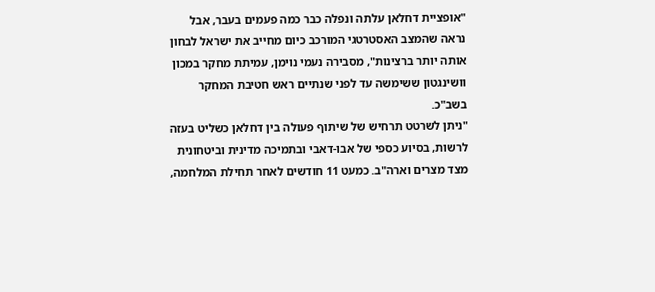"אופציית דחלאן עלתה ונפלה כבר כמה פעמים בעבר, אבל נראה שהמצב האסטרטגי המורכב כיום מחייב את ישראל לבחון אותה יותר ברצינות", מסבירה נעמי נוימן, עמיתת מחקר במכון וושינגטון ששימשה עד לפני שנתיים ראש חטיבת המחקר בשב"כ.
"ניתן לשרטט תרחיש של שיתוף פעולה בין דחלאן כשליט בעזה לרשות, בסיוע כספי של אבו-דאבי ובתמיכה מדינית וביטחונית מצד מצרים וארה"ב. כמעט 11 חודשים לאחר תחילת המלחמה,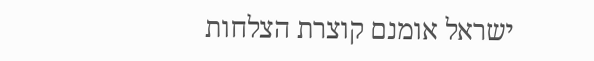ישראל אומנם קוצרת הצלחות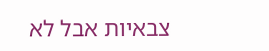צבאיות אבל לא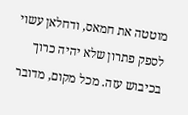מוטטה את חמאס, ודחלאן עשוי לספק פתרון שלא יהיה כרוך בכיבוש עזה. מכל מקום, מדובר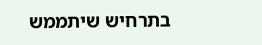בתרחיש שיתממש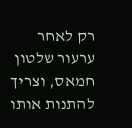רק לאחר ערעור שלטון חמאס, וצריך להתנות אותו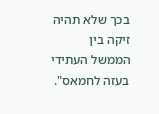בכך שלא תהיה זיקה בין הממשל העתידי בעזה לחמאס".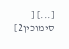[...] [
סימוכין2]